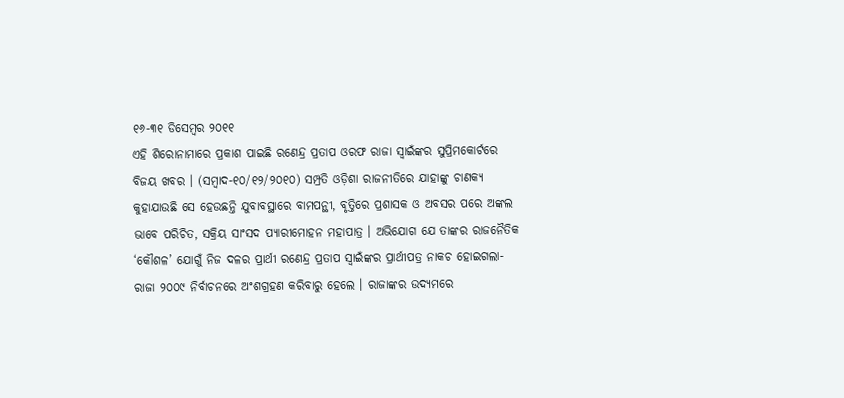୧୬-୩୧ ଡିସେମ୍ବର ୨୦୧୧
ଏହି ଶିରୋନାମାରେ ପ୍ରକାଶ ପାଇଛି ରଣେନ୍ଦ୍ର ପ୍ରତାପ ଓରଫ ରାଜା ସ୍ୱାଇଁଙ୍କର ସୁପ୍ରିମକୋର୍ଟରେ ବିଜୟ ଖବର । (ସମ୍ବାଦ-୧୦/୧୨/୨୦୧୦) ସମ୍ପ୍ରତି ଓଡ଼ିଶା ରାଜନୀତିରେ ଯାହାଙ୍କୁ ଚାଣକ୍ୟ କୁହାଯାଉଛି ସେ ହେଉଛନ୍ତି ଯୁବାବସ୍ଥାରେ ବାମପନ୍ଥୀ, ବୃତ୍ତିରେ ପ୍ରଶାସକ ଓ ଅବସର ପରେ ଅଙ୍କଲ ଭାବେ ପରିଚିତ, ସକ୍ରିୟ ସାଂସଦ ପ୍ୟାରୀମୋହନ ମହାପାତ୍ର । ଅଭିଯୋଗ ଯେ ତାଙ୍କର ରାଜନୈତିକ ‘କୌଶଳ’ ଯୋଗୁଁ ନିଜ ଦଳର ପ୍ରାର୍ଥୀ ରଣେନ୍ଦ୍ର ପ୍ରତାପ ସ୍ୱାଇଁଙ୍କର ପ୍ରାର୍ଥୀପତ୍ର ନାକଚ ହୋଇଗଲା-ରାଜା ୨୦୦୯ ନିର୍ବାଚନରେ ଅଂଶଗ୍ରହଣ କରିବାରୁ ହେଲେ । ରାଜାଙ୍କର ଉଦ୍ୟମରେ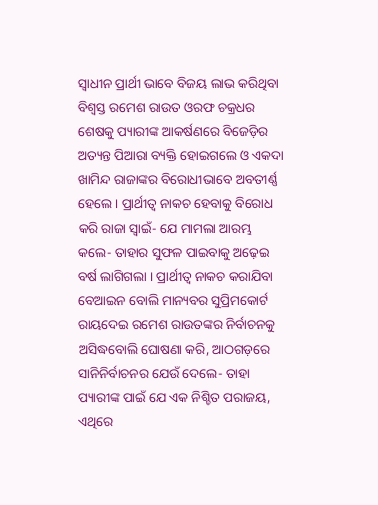ସ୍ୱାଧୀନ ପ୍ରାର୍ଥୀ ଭାବେ ବିଜୟ ଲାଭ କରିଥିବା ବିଶ୍ୱସ୍ତ ରମେଶ ରାଉତ ଓରଫ ଚକ୍ରଧର ଶେଷକୁ ପ୍ୟାରୀଙ୍କ ଆକର୍ଷଣରେ ବିଜେଡ଼ିର ଅତ୍ୟନ୍ତ ପିଆରା ବ୍ୟକ୍ତି ହୋଇଗଲେ ଓ ଏକଦା ଖାମିନ୍ଦ ରାଜାଙ୍କର ବିରୋଧୀଭାବେ ଅବତୀର୍ଣ୍ଣ ହେଲେ । ପ୍ରାର୍ଥୀତ୍ୱ ନାକଚ ହେବାକୁ ବିରୋଧ କରି ରାଜା ସ୍ୱାଇଁ- ଯେ ମାମଲା ଆରମ୍ଭ କଲେ- ତାହାର ସୁଫଳ ପାଇବାକୁ ଅଢ଼େଇ ବର୍ଷ ଲାଗିଗଲା । ପ୍ରାର୍ଥୀତ୍ୱ ନାକଚ କରାଯିବା ବେଆଇନ ବୋଲି ମାନ୍ୟବର ସୁପ୍ରିମକୋର୍ଟ ରାୟଦେଇ ରମେଶ ରାଉତଙ୍କର ନିର୍ବାଚନକୁ ଅସିଦ୍ଧବୋଲି ଘୋଷଣା କରି, ଆଠଗଡ଼ରେ ସାନିନିର୍ବାଚନର ଯେଉଁ ଦେଲେ- ତାହା ପ୍ୟାରୀଙ୍କ ପାଇଁ ଯେ ଏକ ନିଶ୍ଚିତ ପରାଜୟ, ଏଥିରେ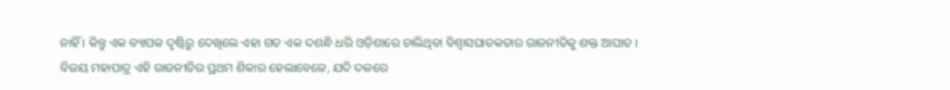ନାହିଁ । କିନ୍ତୁ ଏକ ବ୍ୟାପକ ଦୃଷ୍ଟିରୁ ଦେଖିଲେ ଏହା ଗତ ଏକ ଦଶନ୍ଧି ଧରି ଓଡ଼ିଶାରେ ଚାଲିଥିବା ବିଶ୍ୱାସଘାତକତାର ରାଜନୀତିକୁ ଶକ୍ତ ଆଘାତ । ବିଜୟ ମହାପାତ୍ର ଏହି ରାଜନୀତିର ପ୍ରଥମ ଶିକାର ହେଲାବେଳେ, ଯଦି ଦଳରେ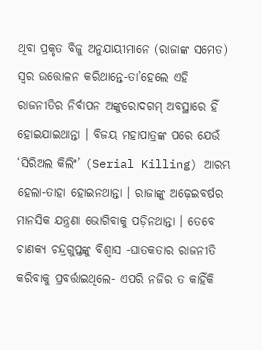ଥିବା ପ୍ରକୃତ ବିଜୁ ଅନୁଯାୟୀମାନେ (ରାଜାଙ୍କ ସମେତ) ସ୍ୱର ଉତ୍ତୋଳନ କରିଥାନ୍ତେ-ତା’ହେଲେ ଏହି ରାଜନୀତିର ନିର୍ବାପନ ଅଙ୍କୁରୋଦଗମ୍ ଅବସ୍ଥାରେ ହିଁ ହୋଇଯାଇଥାନ୍ତା । ବିଜୟ ମହାପାତ୍ରଙ୍କ ପରେ ଯେଉଁ ‘ସିରିଅଲ କିଲିଂ’ (Serial Killing) ଆରମ୍ଭ ହେଲା-ତାହା ହୋଇନଥାନ୍ତା । ରାଜାଙ୍କୁ ଅଢ଼େଇବର୍ଷର ମାନସିକ ଯନ୍ତ୍ରଣା ଭୋଗିବାକୁ ପଡ଼ିନଥାନ୍ତା । ତେବେ ଚାଣକ୍ୟ ଚନ୍ଦ୍ରଗୁପ୍ତଙ୍କୁ ବିଶ୍ୱାସ -ଘାତକତାର ରାଜନୀତି କରିବାକୁ ପ୍ରବର୍ତ୍ତାଇଥିଲେ- ଏପରି ନଜିର ତ କାହିଁକି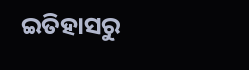ଇତିହାସରୁ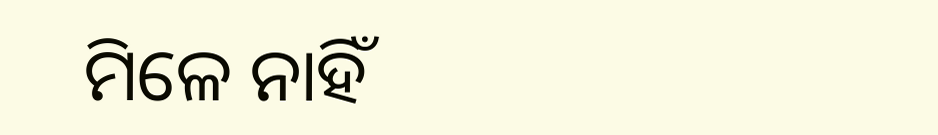ମିଳେ ନାହିଁ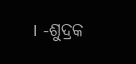। -ଶୁଦ୍ରକ